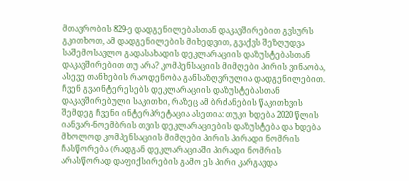მთავრობის 829-ე დადგენილებასთან დაკავშირებით გვსურს გკითხოთ, ამ დადგენილების მიხედვით, გვაქვს შეზღუდვა საშემოსავლო გადასახადის დეკლარაციის დაზუსტებასთან დაკავშირებით თუ არა? კომპენსაციის მიმღები პირის ვინაობა, ასევე თანხების რაოდენობა განსაზღვრულია დადგენილებით. ჩვენ გვაინტერესებს დეკლარაციის დაზუსტებასთან დაკავშირებული საკითხი, რაზეც ამ ბრძანების წაკითხვის შემდეგ ჩვენი ინტერპრეტაცია ასეთია: თუკი ხდება 2020 წლის იანვარ-ნოემბრის თვის დეკლარაციების დაზუსტება და ხდება მხოლოდ კომპენსაციის მიმღები პირის პირადი ნომრის ჩასწორება (რადგან დეკლარაციაში პირადი ნომრის არასწორად დაფიქსირების გამო ეს პირი კარგავდა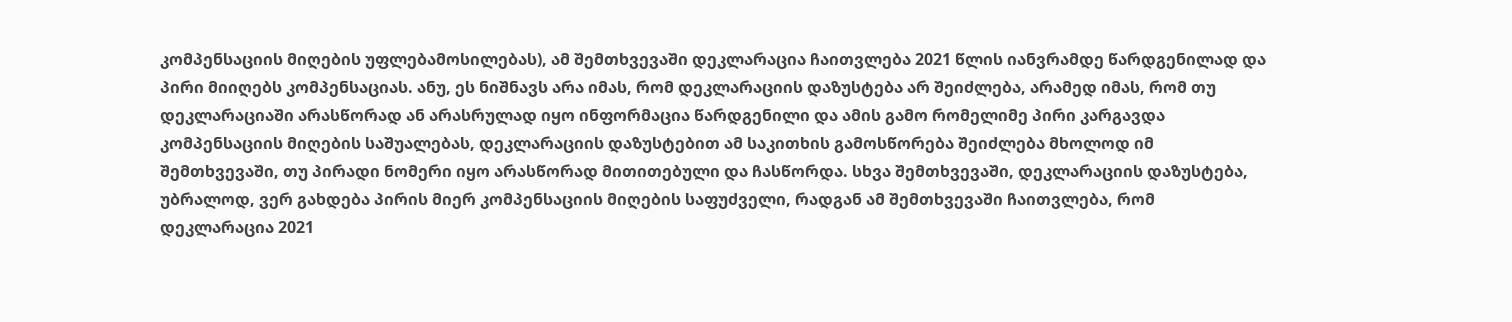კომპენსაციის მიღების უფლებამოსილებას), ამ შემთხვევაში დეკლარაცია ჩაითვლება 2021 წლის იანვრამდე წარდგენილად და პირი მიიღებს კომპენსაციას. ანუ, ეს ნიშნავს არა იმას, რომ დეკლარაციის დაზუსტება არ შეიძლება, არამედ იმას, რომ თუ დეკლარაციაში არასწორად ან არასრულად იყო ინფორმაცია წარდგენილი და ამის გამო რომელიმე პირი კარგავდა კომპენსაციის მიღების საშუალებას, დეკლარაციის დაზუსტებით ამ საკითხის გამოსწორება შეიძლება მხოლოდ იმ შემთხვევაში, თუ პირადი ნომერი იყო არასწორად მითითებული და ჩასწორდა. სხვა შემთხვევაში, დეკლარაციის დაზუსტება, უბრალოდ, ვერ გახდება პირის მიერ კომპენსაციის მიღების საფუძველი, რადგან ამ შემთხვევაში ჩაითვლება, რომ დეკლარაცია 2021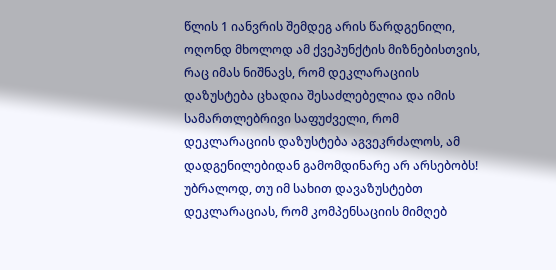წლის 1 იანვრის შემდეგ არის წარდგენილი, ოღონდ მხოლოდ ამ ქვეპუნქტის მიზნებისთვის, რაც იმას ნიშნავს, რომ დეკლარაციის დაზუსტება ცხადია შესაძლებელია და იმის სამართლებრივი საფუძველი, რომ დეკლარაციის დაზუსტება აგვეკრძალოს, ამ დადგენილებიდან გამომდინარე არ არსებობს! უბრალოდ, თუ იმ სახით დავაზუსტებთ დეკლარაციას, რომ კომპენსაციის მიმღებ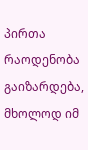პირთა რაოდენობა გაიზარდება, მხოლოდ იმ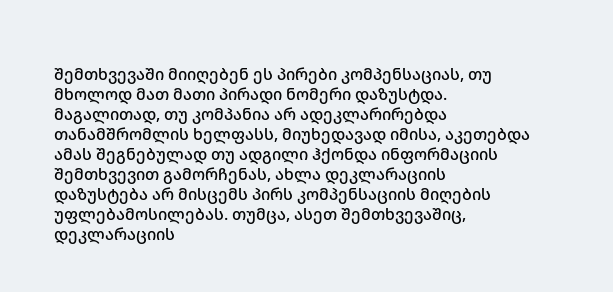შემთხვევაში მიიღებენ ეს პირები კომპენსაციას, თუ მხოლოდ მათ მათი პირადი ნომერი დაზუსტდა. მაგალითად, თუ კომპანია არ ადეკლარირებდა თანამშრომლის ხელფასს, მიუხედავად იმისა, აკეთებდა ამას შეგნებულად თუ ადგილი ჰქონდა ინფორმაციის შემთხვევით გამორჩენას, ახლა დეკლარაციის დაზუსტება არ მისცემს პირს კომპენსაციის მიღების უფლებამოსილებას. თუმცა, ასეთ შემთხვევაშიც, დეკლარაციის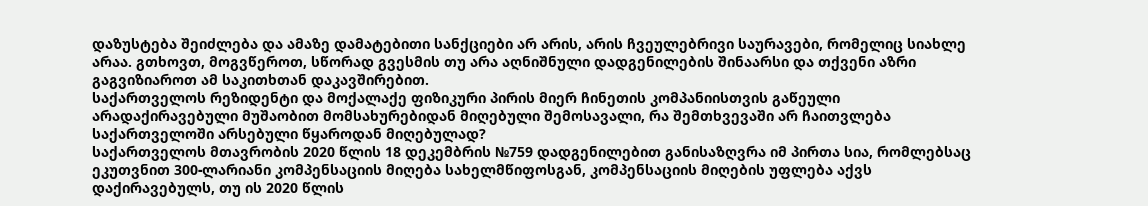დაზუსტება შეიძლება და ამაზე დამატებითი სანქციები არ არის, არის ჩვეულებრივი საურავები, რომელიც სიახლე არაა. გთხოვთ, მოგვწეროთ, სწორად გვესმის თუ არა აღნიშნული დადგენილების შინაარსი და თქვენი აზრი გაგვიზიაროთ ამ საკითხთან დაკავშირებით.
საქართველოს რეზიდენტი და მოქალაქე ფიზიკური პირის მიერ ჩინეთის კომპანიისთვის გაწეული არადაქირავებული მუშაობით მომსახურებიდან მიღებული შემოსავალი, რა შემთხვევაში არ ჩაითვლება საქართველოში არსებული წყაროდან მიღებულად?
საქართველოს მთავრობის 2020 წლის 18 დეკემბრის №759 დადგენილებით განისაზღვრა იმ პირთა სია, რომლებსაც ეკუთვნით 300-ლარიანი კომპენსაციის მიღება სახელმწიფოსგან, კომპენსაციის მიღების უფლება აქვს დაქირავებულს, თუ ის 2020 წლის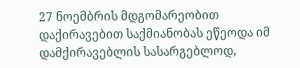27 ნოემბრის მდგომარეობით დაქირავებით საქმიანობას ეწეოდა იმ დამქირავებლის სასარგებლოდ,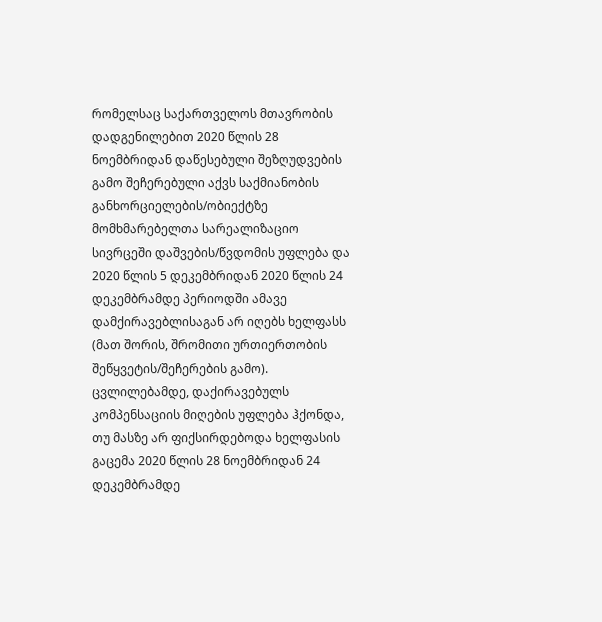რომელსაც საქართველოს მთავრობის დადგენილებით 2020 წლის 28 ნოემბრიდან დაწესებული შეზღუდვების გამო შეჩერებული აქვს საქმიანობის განხორციელების/ობიექტზე მომხმარებელთა სარეალიზაციო სივრცეში დაშვების/წვდომის უფლება და 2020 წლის 5 დეკემბრიდან 2020 წლის 24 დეკემბრამდე პერიოდში ამავე დამქირავებლისაგან არ იღებს ხელფასს (მათ შორის, შრომითი ურთიერთობის შეწყვეტის/შეჩერების გამო). ცვლილებამდე, დაქირავებულს კომპენსაციის მიღების უფლება ჰქონდა, თუ მასზე არ ფიქსირდებოდა ხელფასის გაცემა 2020 წლის 28 ნოემბრიდან 24 დეკემბრამდე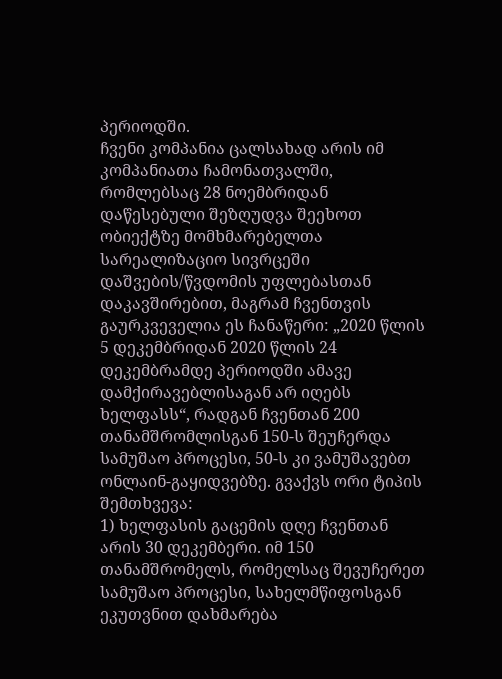პერიოდში.
ჩვენი კომპანია ცალსახად არის იმ კომპანიათა ჩამონათვალში, რომლებსაც 28 ნოემბრიდან დაწესებული შეზღუდვა შეეხოთ ობიექტზე მომხმარებელთა სარეალიზაციო სივრცეში დაშვების/წვდომის უფლებასთან დაკავშირებით, მაგრამ ჩვენთვის გაურკვეველია ეს ჩანაწერი: „2020 წლის 5 დეკემბრიდან 2020 წლის 24 დეკემბრამდე პერიოდში ამავე დამქირავებლისაგან არ იღებს ხელფასს“, რადგან ჩვენთან 200 თანამშრომლისგან 150-ს შეუჩერდა სამუშაო პროცესი, 50-ს კი ვამუშავებთ ონლაინ-გაყიდვებზე. გვაქვს ორი ტიპის შემთხვევა:
1) ხელფასის გაცემის დღე ჩვენთან არის 30 დეკემბერი. იმ 150 თანამშრომელს, რომელსაც შევუჩერეთ სამუშაო პროცესი, სახელმწიფოსგან ეკუთვნით დახმარება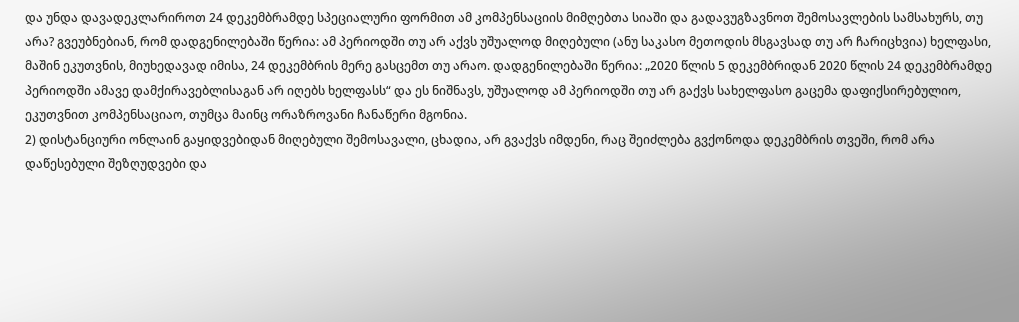და უნდა დავადეკლარიროთ 24 დეკემბრამდე სპეციალური ფორმით ამ კომპენსაციის მიმღებთა სიაში და გადავუგზავნოთ შემოსავლების სამსახურს, თუ არა? გვეუბნებიან, რომ დადგენილებაში წერია: ამ პერიოდში თუ არ აქვს უშუალოდ მიღებული (ანუ საკასო მეთოდის მსგავსად თუ არ ჩარიცხვია) ხელფასი, მაშინ ეკუთვნის, მიუხედავად იმისა, 24 დეკემბრის მერე გასცემთ თუ არაო. დადგენილებაში წერია: „2020 წლის 5 დეკემბრიდან 2020 წლის 24 დეკემბრამდე პერიოდში ამავე დამქირავებლისაგან არ იღებს ხელფასს“ და ეს ნიშნავს, უშუალოდ ამ პერიოდში თუ არ გაქვს სახელფასო გაცემა დაფიქსირებულიო, ეკუთვნით კომპენსაციაო, თუმცა მაინც ორაზროვანი ჩანაწერი მგონია.
2) დისტანციური ონლაინ გაყიდვებიდან მიღებული შემოსავალი, ცხადია, არ გვაქვს იმდენი, რაც შეიძლება გვქონოდა დეკემბრის თვეში, რომ არა დაწესებული შეზღუდვები და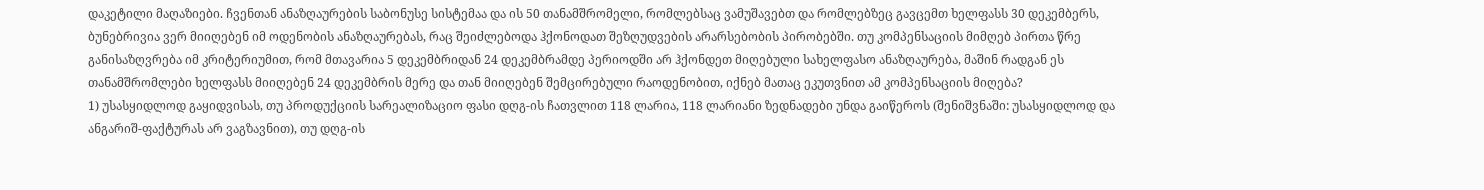დაკეტილი მაღაზიები. ჩვენთან ანაზღაურების საბონუსე სისტემაა და ის 50 თანამშრომელი, რომლებსაც ვამუშავებთ და რომლებზეც გავცემთ ხელფასს 30 დეკემბერს, ბუნებრივია ვერ მიიღებენ იმ ოდენობის ანაზღაურებას, რაც შეიძლებოდა ჰქონოდათ შეზღუდვების არარსებობის პირობებში. თუ კომპენსაციის მიმღებ პირთა წრე განისაზღვრება იმ კრიტერიუმით, რომ მთავარია 5 დეკემბრიდან 24 დეკემბრამდე პერიოდში არ ჰქონდეთ მიღებული სახელფასო ანაზღაურება, მაშინ რადგან ეს თანამშრომლები ხელფასს მიიღებენ 24 დეკემბრის მერე და თან მიიღებენ შემცირებული რაოდენობით, იქნებ მათაც ეკუთვნით ამ კომპენსაციის მიღება?
1) უსასყიდლოდ გაყიდვისას, თუ პროდუქციის სარეალიზაციო ფასი დღგ-ის ჩათვლით 118 ლარია, 118 ლარიანი ზედნადები უნდა გაიწეროს (შენიშვნაში: უსასყიდლოდ და ანგარიშ-ფაქტურას არ ვაგზავნით), თუ დღგ-ის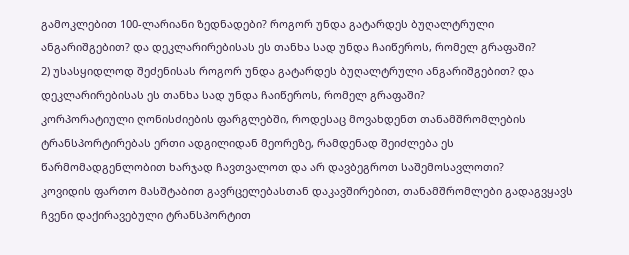გამოკლებით 100-ლარიანი ზედნადები? როგორ უნდა გატარდეს ბუღალტრული ანგარიშგებით? და დეკლარირებისას ეს თანხა სად უნდა ჩაიწეროს, რომელ გრაფაში?
2) უსასყიდლოდ შეძენისას როგორ უნდა გატარდეს ბუღალტრული ანგარიშგებით? და დეკლარირებისას ეს თანხა სად უნდა ჩაიწეროს, რომელ გრაფაში?
კორპორატიული ღონისძიების ფარგლებში, როდესაც მოვახდენთ თანამშრომლების ტრანსპორტირებას ერთი ადგილიდან მეორეზე, რამდენად შეიძლება ეს წარმომადგენლობით ხარჯად ჩავთვალოთ და არ დავბეგროთ საშემოსავლოთი?
კოვიდის ფართო მასშტაბით გავრცელებასთან დაკავშირებით, თანამშრომლები გადაგვყავს ჩვენი დაქირავებული ტრანსპორტით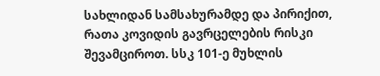სახლიდან სამსახურამდე და პირიქით, რათა კოვიდის გავრცელების რისკი შევამციროთ. სსკ 101-ე მუხლის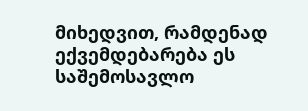მიხედვით, რამდენად ექვემდებარება ეს საშემოსავლო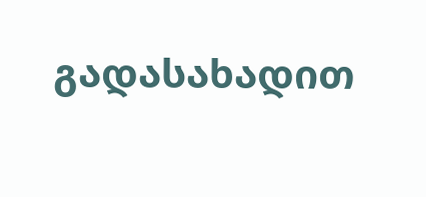გადასახადით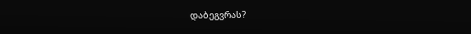დაბეგვრას?